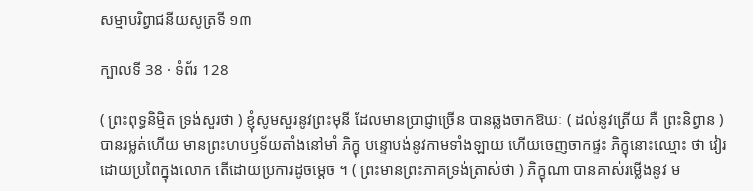សម្មាបរិព្វាជនីយសូត្រទី ១៣

ក្បាលទី 38 · ទំព័រ 128

( ព្រះពុទ្ធនិម្មិត ទ្រង់សួរថា ) ខ្ញុំសូមសួរនូវព្រះមុនី ដែលមានប្រាជ្ញាច្រើន បានឆ្លងចាកឱឃៈ ( ដល់នូវត្រើយ គឺ ព្រះនិព្វាន ) បានរម្លត់ហើយ មានព្រះហបឫទ័យតាំងនៅមាំ ភិក្ខុ បន្ទោបង់នូវកាមទាំងឡាយ ហើយចេញចាកផ្ទះ ភិក្ខុនោះឈ្មោះ ថា វៀរដោយប្រពៃក្នុងលោក តើដោយប្រការដូចម្តេច ។ ( ព្រះមានព្រះភាគទ្រង់ត្រាស់ថា ) ភិក្ខុណា បានគាស់រម្លើងនូវ ម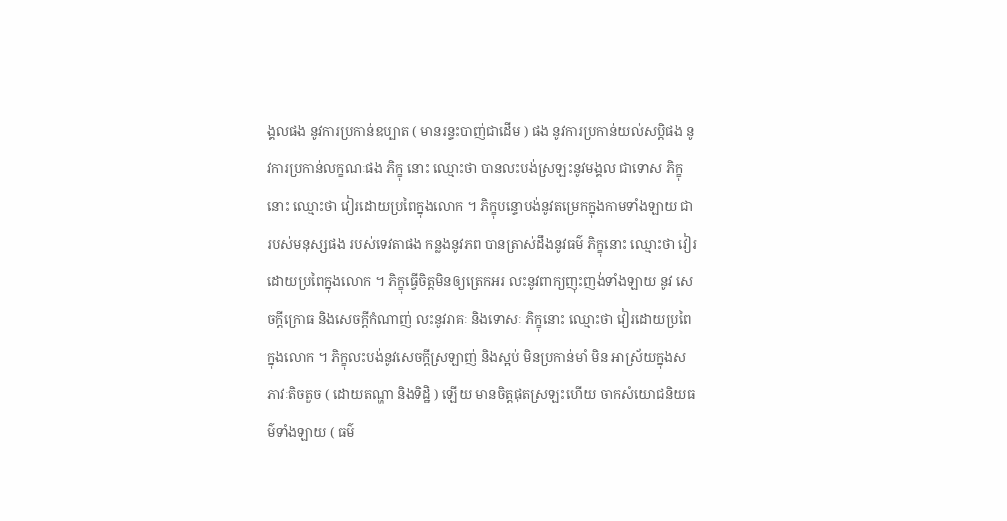ង្គលផង នូវការប្រកាន់ឧប្បាត ( មានរន្ទះបាញ់ជាដើម ) ផង នូវការប្រកាន់យល់សប្តិផង នូវការប្រកាន់លក្ខណៈផង ភិក្ខុ នោះ ឈ្មោះថា បានលះបង់ស្រឡះនូវមង្គល ជាទោស ភិក្ខុ នោះ ឈ្មោះថា វៀរដោយប្រពៃក្នុងលោក ។ ភិក្ខុបន្ទោបង់នូវតម្រេកក្នុងកាមទាំងឡាយ ជារបស់មនុស្សផង របស់ទេវតាផង កន្លងនូវភព បានត្រាស់ដឹងនូវធម៌ ភិក្ខុនោះ ឈ្មោះថា វៀរដោយប្រពៃក្នុងលោក ។ ភិក្ខុធ្វើចិត្តមិនឲ្យត្រេកអរ លះនូវពាក្យញុះញង់ទាំងឡាយ នូវ សេចក្តីក្រោធ និងសេចក្តីកំណាញ់ លះនូវរាគៈ និងទោសៈ ភិក្ខុនោះ ឈ្មោះថា វៀរដោយប្រពៃក្នុងលោក ។ ភិក្ខុលះបង់នូវសេចក្តីស្រឡាញ់ និងស្អប់ មិនប្រកាន់មាំ មិន អាស្រ័យក្នុងសភាវៈតិចតួច ( ដោយតណ្ហា និងទិដ្ឋិ ) ឡើយ មានចិត្តផុតស្រឡះហើយ ចាកសំយោជនិយធម៌ទាំងឡាយ ( ធម៌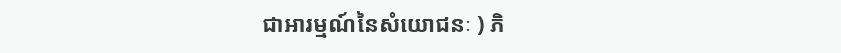ជាអារម្មណ៍នៃសំយោជនៈ ) ភិ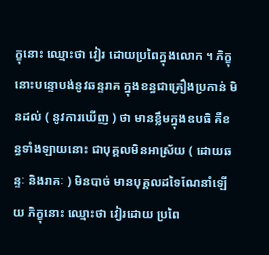ក្ខុនោះ ឈ្មោះថា វៀរ ដោយប្រពៃក្នុងលោក ។ ភិក្ខុនោះបន្ទោបង់នូវឆន្ទរាគ ក្នុងខន្ធជាគ្រឿងប្រកាន់ មិនដល់ ( នូវការឃើញ ) ថា មានខ្លឹមក្នុងឧបធិ គឺខន្ធទាំងឡាយនោះ ជាបុគ្គលមិនអាស្រ័យ ( ដោយឆន្ទៈ និងរាគៈ ) មិនបាច់ មានបុគ្គលដទៃណែនាំឡើយ ភិក្ខុនោះ ឈ្មោះថា វៀរដោយ ប្រពៃ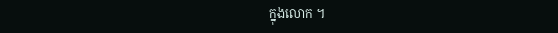ក្នុងលោក ។